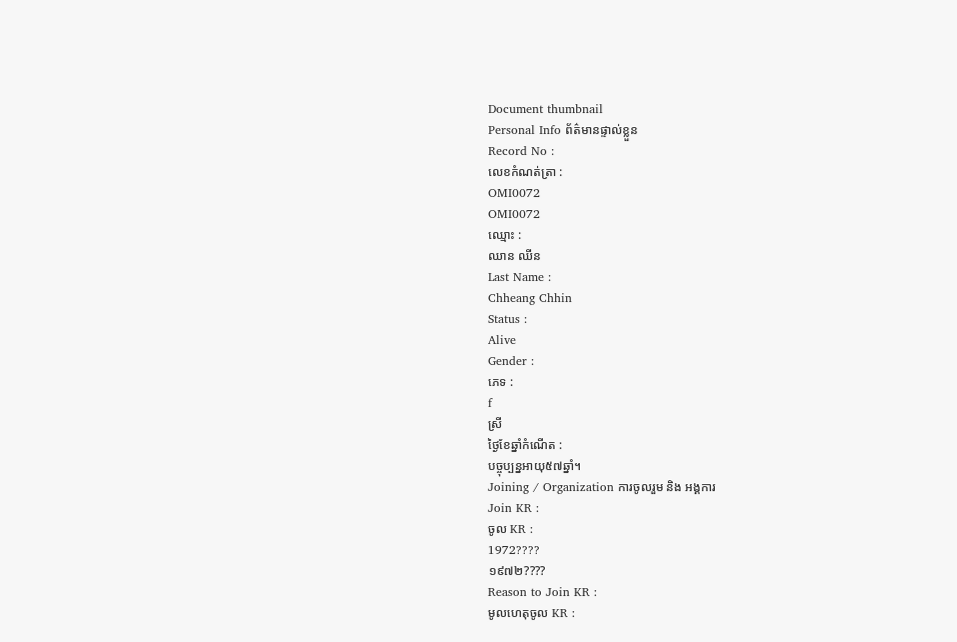Document thumbnail
Personal Info ព័ត៌មានផ្ទាល់ខ្លួន
Record No :
លេខកំណត់ត្រា :
OMI0072
OMI0072
ឈ្មោះ :
ឈាន ឈីន
Last Name :
Chheang Chhin
Status :
Alive
Gender :
ភេទ :
f
ស្រី
ថ្ងៃខែឆ្នាំកំណើត :
បច្ចុប្បន្នអាយុ៥៧ឆ្នាំ។
Joining / Organization ការចូលរួម និង អង្គការ
Join KR :
ចូល KR :
1972????
១៩៧២????
Reason to Join KR :
មូលហេតុចូល KR :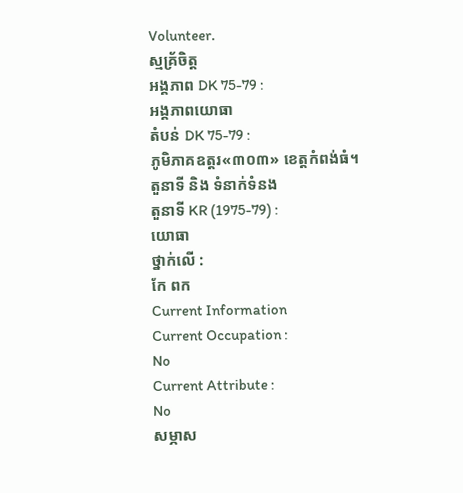Volunteer.
ស្មគ្រ័ចិត្ដ
អង្គភាព DK 75-79 :
អង្គភាពយោធា
តំបន់ DK 75-79 :
ភូមិភាគឧត្ដរ«៣០៣» ខេត្ដកំពង់ធំ។
តួនាទី និង ទំនាក់ទំនង
តួនាទី KR (1975-79) :
យោធា
ថ្នាក់លើ :
កែ ពក
Current Information
Current Occupation :
No
Current Attribute :
No
សម្ភាស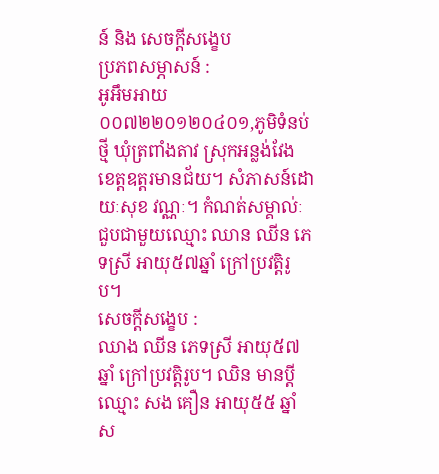ន៍ និង សេចក្ដីសង្ខេប
ប្រភពសម្ភាសន៍ :
អូអឹមអាយ០០៧២២០១២០៤០១,ភូមិទំនប់ថ្មី ឃុំត្រពាំងតាវ ស្រុកអន្លង់វែង ខេត្តឧត្តរមានជ័យ។ សំភាសន៍ដោយៈសុខ វណ្ណៈ។ កំណត់សម្គាល់ៈ ជួបជាមួយឈ្មោះ ឈាន ឈីន ភេទស្រី អាយុ៥៧ឆ្នាំ ក្រៅប្រវត្តិរូប។
សេចក្ដីសង្ខេប :
ឈាង ឈីន ភេទស្រី អាយុ៥៧ឆ្នាំ ក្រៅប្រវត្ដិរូប។ ឈិន មានប្ដីឈ្មោះ សង គឿន អាយុ៥៥ ឆ្នាំ ស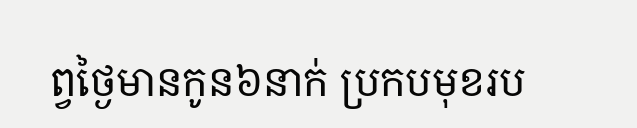ព្វថៃ្ងមានកូន៦នាក់ ប្រកបមុខរប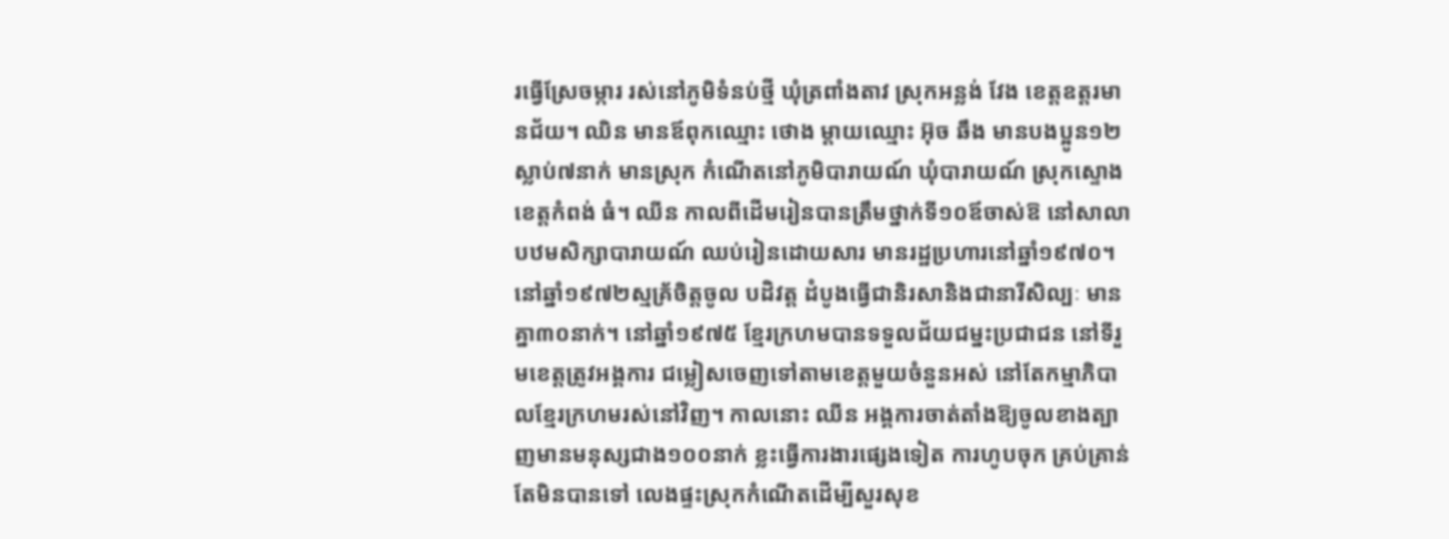រធ្វើស្រែចម្ការ រស់នៅភូមិទំនប់ថ្មី ឃុំត្រពាំងតាវ ស្រុកអន្លង់ វែង ខេត្ដឧត្ដរមានជ័យ។ ឈិន មានឪពុកឈ្មោះ ថោង ម្ដាយឈ្មោះ អ៊ុច ឆឹង មានបងប្អូន១២ ស្លាប់៧នាក់ មានស្រុក កំណើតនៅភូមិបារាយណ៍ ឃុំបារាយណ៍ ស្រុកស្ទោង ខេត្ដកំពង់ ធំ។ ឈីន កាលពីដើមរៀនបានត្រឹមថ្នាក់ទី១០ឪចាស់ឱ នៅសាលាបឋមសិក្សាបារាយណ៍ ឈប់រៀនដោយសារ មានរដ្ឋប្រហារនៅឆ្នាំ១៩៧០។ នៅឆ្នាំ១៩៧២ស្មគ្រ័ចិត្ដចូល បដិវត្ដ ដំបូងធ្វើជានិរសានិងជានារីសិល្បៈ មានគ្នា៣០នាក់។ នៅឆ្នាំ១៩៧៥ ខែ្មរក្រហមបានទទួលជ័យជម្នះប្រជាជន នៅទីរួមខេត្ដត្រូវអង្គការ ជម្លៀសចេញទៅតាមខេត្ដមួយចំនួនអស់ នៅតែកម្មាភិបាលខែ្មរក្រហមរស់នៅវិញ។ កាលនោះ ឈីន អង្គការចាត់តាំងឱ្យចូលខាងត្បាញមានមនុស្សជាង១០០នាក់ ខ្លះធ្វើការងារផេ្សងទៀត ការហូបចុក គ្រប់គ្រាន់តែមិនបានទៅ លេងផ្ទះស្រុកកំណើតដើម្បីសួរសុខ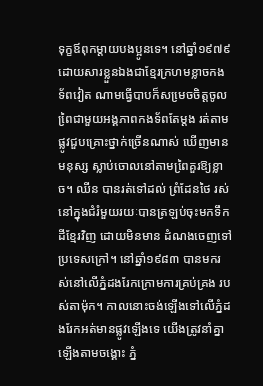ទុក្ខឪពុកម្ដាយបងប្អូនទេ។ នៅឆ្នាំ១៩៧៩ ដោយសារខ្លួនឯងជាខែ្មរក្រហមខ្លាចកងទ័ពវៀត ណាមធ្វើបាបក៏សមេ្រចចិត្ដចូលពៃ្រជាមួយអង្គភាពកងទ័ពតែម្ដង រត់តាមផ្លូវជួបគ្រោះថ្នាក់ច្រើនណាស់ ឃើញមានមនុស្ស ស្លាប់ចោលនៅតាមពៃ្រគួរឱ្យខ្លាច។ ឈីន បានរត់ទៅដល់ ព្រំដែនថៃ រស់នៅក្នុងជំរំមួយរយៈបានត្រឡប់ចុះមកទឹកដីខែ្មរវិញ ដោយមិនមាន ដំណងចេញទៅប្រទេសក្រៅ។ នៅឆ្នាំ១៩៨៣ បានមករស់នៅលើភ្នំដងរែកក្រោមការគ្រប់គ្រង របស់តាម៉ុក។ កាលនោះចង់ឡើងទៅលើភ្នំដងរែកអត់មានផ្លូវឡើងទេ យើងត្រូវនាំគ្នាឡើងតាមចង្គោះ ភ្នំ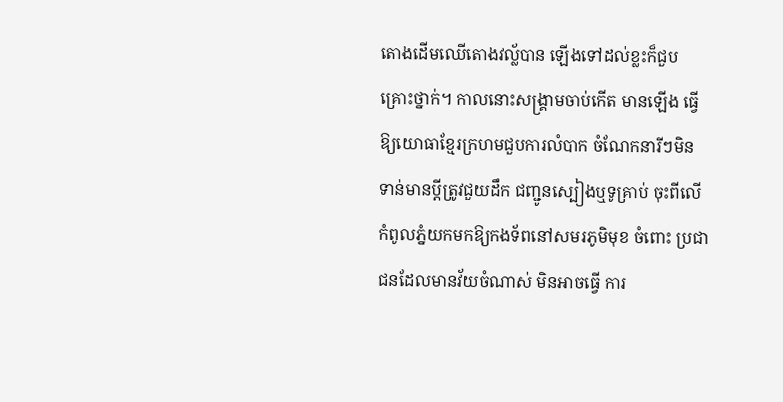តោងដើមឈើតោងវល័្លបាន ឡើងទៅដល់ខ្លះក៏ជួបគ្រោះថ្នាក់។ កាលនោះសង្គ្រាមចាប់កើត មានឡើង ធ្វើឱ្យយោធាខែ្មរក្រហមជួបការលំបាក ចំណែកនារីៗមិនទាន់មានប្ដីត្រូវជួយដឹក ជញ្ជូនស្បៀងឬទូគ្រាប់ ចុះពីលើកំពូលភ្នំយកមកឱ្យកងទ័ពនៅសមរភូមិមុខ ចំពោះ ប្រជាជនដែលមានវ័យចំណាស់ មិនអាចធ្វើ ការ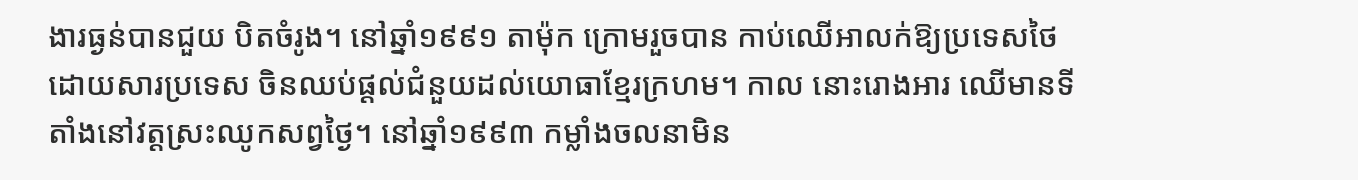ងារធ្ងន់បានជួយ បិតចំរូង។ នៅឆ្នាំ១៩៩១ តាម៉ុក ក្រោមរួចបាន កាប់ឈើអាលក់ឱ្យប្រទេសថៃ ដោយសារប្រទេស ចិនឈប់ផ្ដល់ជំនួយដល់យោធាខែ្មរក្រហម។ កាល នោះរោងអារ ឈើមានទីតាំងនៅវត្ដស្រះឈូកសព្វថៃ្ង។ នៅឆ្នាំ១៩៩៣ កម្លាំងចលនាមិន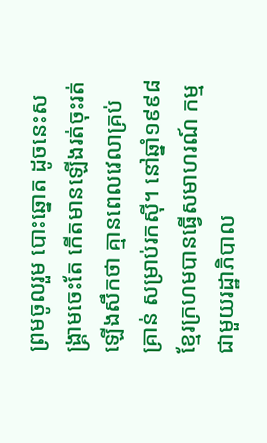ព្រមចូលរួម បោះឆ្នោត ដូចនេះសង្គ្រាមចេះតែ កើតមានឡើងរត់ចុះរត់ឡើងសឹកថា គ្មានពេលវេលាគ្រប់គ្រាន់ សម្រាប់រកស៊ី។ នៅឆ្នាំ១៩៩៨ ខែ្មរក្រហមបានធ្វើសមាហរណ៍ កម្មជាមួយរដ្ឋាភិបាល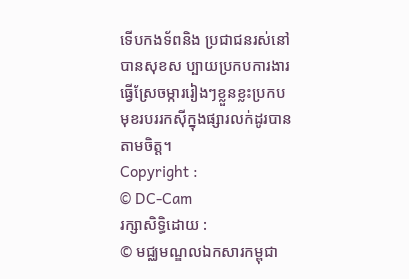ទើបកងទ័ពនិង ប្រជាជនរស់នៅបានសុខស ប្បាយប្រកបការងារធ្វើស្រែចម្ការរៀងៗខ្លួនខ្លះប្រកបមុខរបររកស៊ីក្នុងផ្សារលក់ដូរបានតាមចិត្ដ។
Copyright :
© DC-Cam
រក្សាសិទ្ធិដោយ :
© មជ្ឈមណ្ឌលឯកសារកម្ពុជា